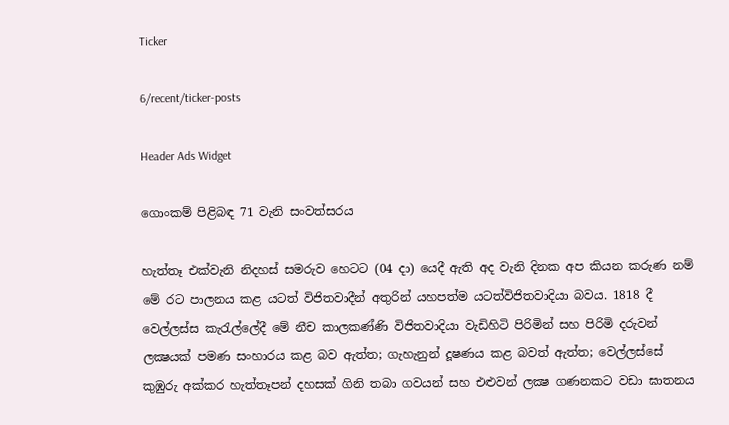Ticker

6/recent/ticker-posts

Header Ads Widget

ගොංකම් පිළිබඳ 71 වැනි සංවත්සරය

හැත්තෑ එක්වැනි නිදහස් සමරුව හෙටට (04 දා) යෙදී ඇති අද වැනි දිනක අප කියන කරුණ නම් මේ රට පාලනය කළ යටත් විජිතවාදීන් අතුරින් යහපත්ම යටත්විජිතවාදියා බවය. 1818 දී වෙල්ලස්ස කැරැල්ලේදී මේ නීච කාලකණ්ණි විජිතවාදියා වැඩිහිටි පිරිමින් සහ පිරිමි දරුවන් ලක්‍ෂයක් පමණ සංහාරය කළ බව ඇත්ත; ගැහැනුන් දූෂණය කළ බවත් ඇත්ත; වෙල්ලස්සේ කුඹුරු අක්කර හැත්තෑපන් දහසක් ගිනි තබා ගවයන් සහ එළුවන් ලක්‍ෂ ගණනකට වඩා ඝාතනය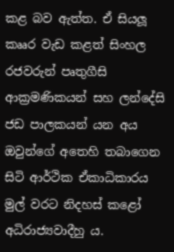කළ බව ඇත්ත. ඒ සියලූ කෲර වැඩ කළත් සිංහල රජවරුන් පෘතුගීසි ආක්‍රමණිකයන් සහ ලන්දේසි ජඩ පාලකයන් යන අය ඔවුන්ගේ අතෙහි තබාගෙන සිටි ආර්ථික ඒකාධිකාරය මුල් වරට නිදහස් කළෝ අධිරාජ්‍යවාදීහු ය.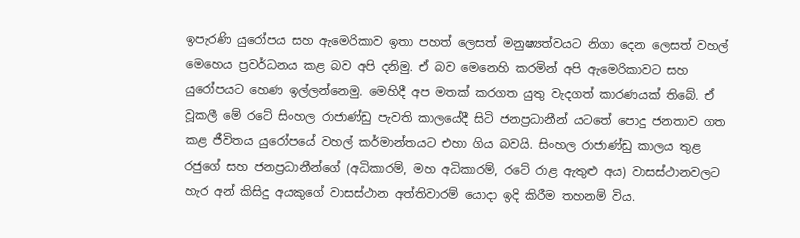ඉපැරණි යුරෝපය සහ ඇමෙරිකාව ඉතා පහත් ලෙසත් මනුෂ්‍යත්වයට නිගා දෙන ලෙසත් වහල් මෙහෙය ප්‍රවර්ධනය කළ බව අපි දනිමු. ඒ බව මෙනෙහි කරමින් අපි ඇමෙරිකාවට සහ යුරෝපයට හෙණ ඉල්ලන්නෙමු. මෙහිදී අප මතක් කරගත යුතු වැදගත් කාරණයක් තිබේ. ඒ වූකලී මේ රටේ සිංහල රාජාණ්ඩු පැවති කාලයේදී සිටි ජනප්‍රධානීන් යටතේ පොදු ජනතාව ගත කළ ජීවිතය යුරෝපයේ වහල් කර්මාන්තයට එහා ගිය බවයි. සිංහල රාජාණ්ඩු කාලය තුළ රජුගේ සහ ජනප්‍රධානීන්ගේ (අධිකාරම්, මහ අධිකාරම්, රටේ රාළ ඇතුළු අය) වාසස්ථානවලට හැර අන් කිසිදු අයකුගේ වාසස්ථාන අත්තිවාරම් යොදා ඉදි කිරීම තහනම් විය.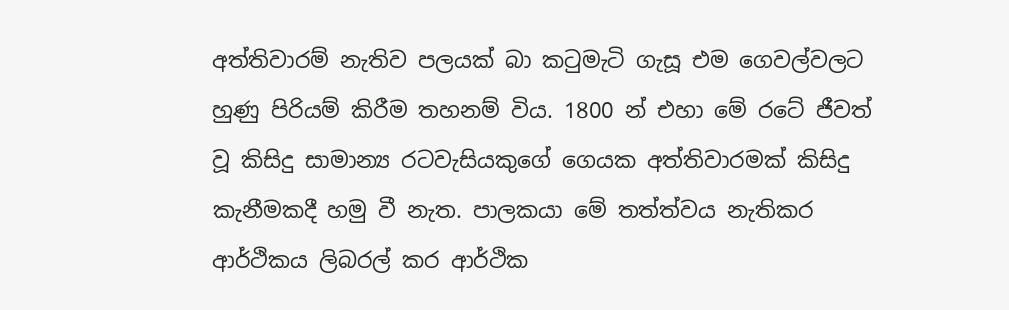අත්තිවාරම් නැතිව පලයක් බා කටුමැටි ගැසූ එම ගෙවල්වලට හුණු පිරියම් කිරීම තහනම් විය. 1800 න් එහා මේ රටේ ජීවත් වූ කිසිදු සාමාන්‍ය රටවැසියකුගේ ගෙයක අත්තිවාරමක් කිසිදු කැනීමකදී හමු වී නැත. පාලකයා මේ තත්ත්වය නැතිකර ආර්ථිකය ලිබරල් කර ආර්ථික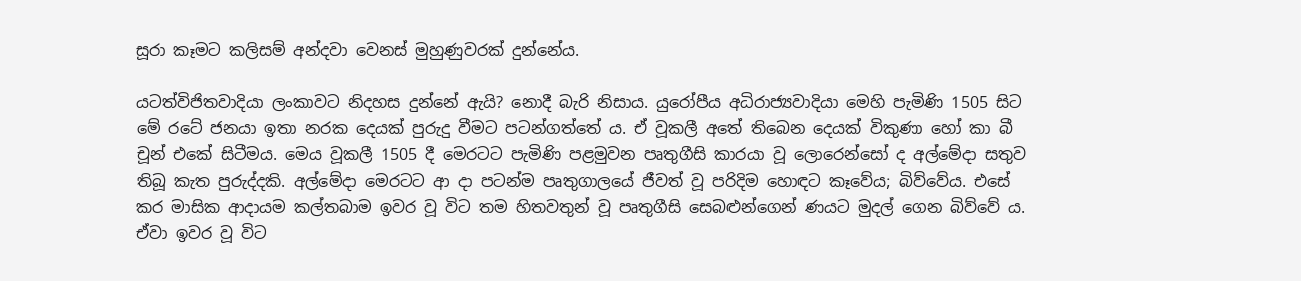සූරා කෑමට කලිසම් අන්දවා වෙනස් මුහුණුවරක් දුන්නේය.

යටත්විජිතවාදියා ලංකාවට නිදහස දුන්නේ ඇයි? නොදී බැරි නිසාය. යුරෝපීය අධිරාජ්‍යවාදියා මෙහි පැමිණි 1505 සිට මේ රටේ ජනයා ඉතා නරක දෙයක් පුරුදු වීමට පටන්ගත්තේ ය. ඒ වූකලී අතේ තිබෙන දෙයක් විකුණා හෝ කා බී චූන් එකේ සිටීමය. මෙය වූකලී 1505 දී මෙරටට පැමිණි පළමුවන පෘතුගීසි කාරයා වූ ලොරෙන්සෝ ද අල්මේදා සතුව තිබූ කැත පුරුද්දකි. අල්මේදා මෙරටට ආ දා පටන්ම පෘතුගාලයේ ජීවත් වූ පරිදිම හොඳට කෑවේය; බිව්වේය. එසේ කර මාසික ආදායම කල්තබාම ඉවර වූ විට තම හිතවතුන් වූ පෘතුගීසි සෙබළුන්ගෙන් ණයට මුදල් ගෙන බිව්වේ ය. ඒවා ඉවර වූ විට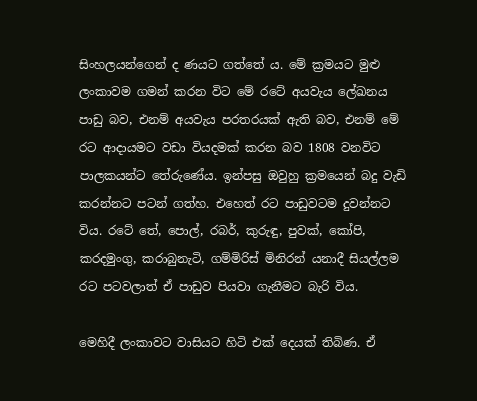සිංහලයන්ගෙන් ද ණයට ගත්තේ ය. මේ ක්‍රමයට මුළු ලංකාවම ගමන් කරන විට මේ රටේ අයවැය ලේඛනය පාඩු බව, එනම් අයවැය පරතරයක් ඇති බව, එනම් මේ රට ආදායමට වඩා වියදමක් කරන බව 1808 වනවිට පාලකයන්ට තේරුණේය. ඉන්පසු ඔවුහු ක්‍රමයෙන් බදු වැඩි කරන්නට පටන් ගත්හ. එහෙත් රට පාඩුවටම දුවන්නට විය. රටේ තේ, පොල්, රබර්, කුරුඳු, පුවක්, කෝපි, කරදමුංගු, කරාබුනැටි, ගම්මිරිස් මිනිරන් යනාදී සියල්ලම රට පටවලාත් ඒ පාඩුව පියවා ගැනීමට බැරි විය.

මෙහිදී ලංකාවට වාසියට හිටි එක් දෙයක් තිබිණ. ඒ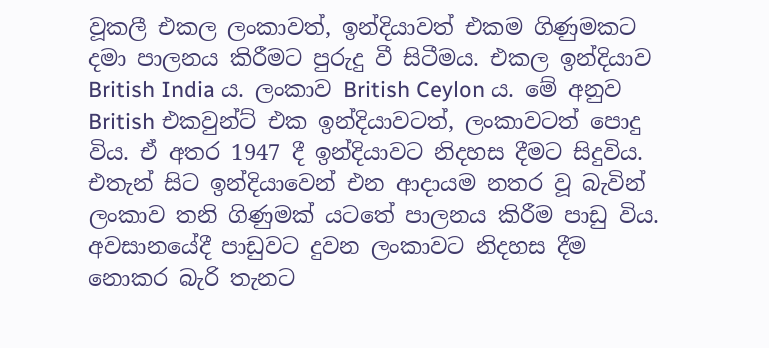වූකලී එකල ලංකාවත්, ඉන්දියාවත් එකම ගිණුමකට දමා පාලනය කිරීමට පුරුදු වී සිටීමය. එකල ඉන්දියාව British India ය. ලංකාව British Ceylon ය. මේ අනුව British එකවුන්ට් එක ඉන්දියාවටත්, ලංකාවටත් පොදු විය. ඒ අතර 1947 දී ඉන්දියාවට නිදහස දීමට සිදුවිය. එතැන් සිට ඉන්දියාවෙන් එන ආදායම නතර වූ බැවින් ලංකාව තනි ගිණුමක් යටතේ පාලනය කිරීම පාඩු විය. අවසානයේදී පාඩුවට දුවන ලංකාවට නිදහස දීම නොකර බැරි තැනට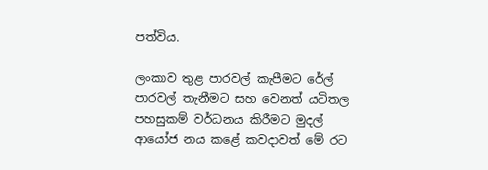පත්විය.

ලංකාව තුළ පාරවල් කැපීමට රේල් පාරවල් තැනීමට සහ වෙනත් යටිතල පහසුකම් වර්ධනය කිරීමට මුදල් ආයෝජ නය කළේ කවදාවත් මේ රට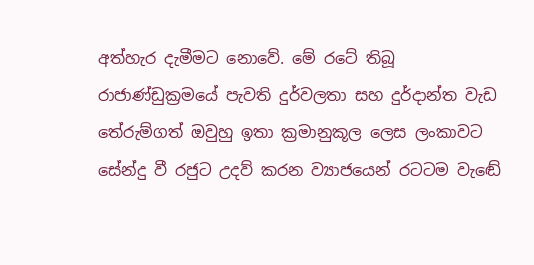අත්හැර දැමීමට නොවේ. මේ රටේ තිබූ රාජාණ්ඩුක්‍රමයේ පැවති දුර්වලතා සහ දුර්දාන්ත වැඩ තේරුම්ගත් ඔවුහු ඉතා ක්‍රමානුකූල ලෙස ලංකාවට සේන්දු වී රජුට උදව් කරන ව්‍යාජයෙන් රටටම වැඬේ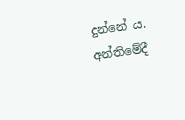දුන්නේ ය. අන්තිමේදී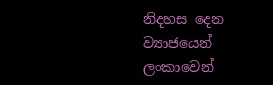නිදහස දෙන ව්‍යාජයෙන් ලංකාවෙන්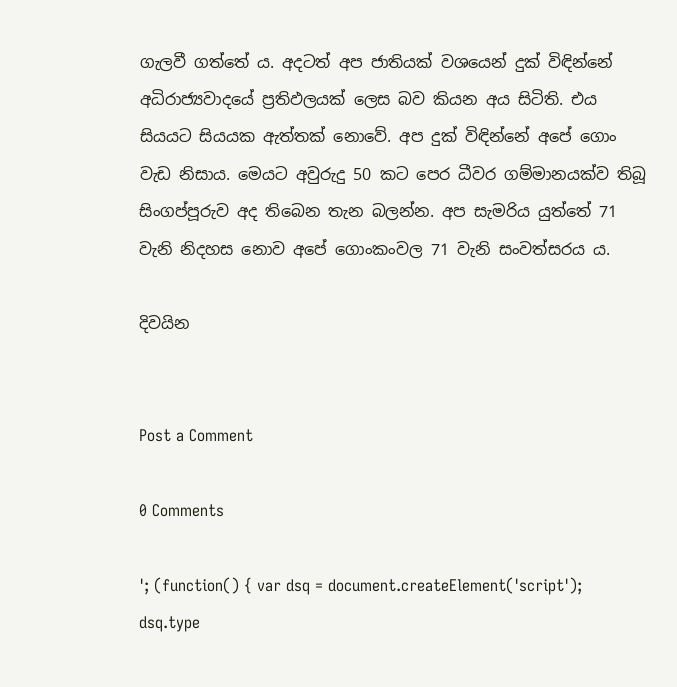ගැලවී ගත්තේ ය. අදටත් අප ජාතියක් වශයෙන් දුක් විඳින්නේ අධිරාජ්‍යවාදයේ ප්‍රතිඵලයක් ලෙස බව කියන අය සිටිති. එය සියයට සියයක ඇත්තක් නොවේ. අප දුක් විඳින්නේ අපේ ගොං වැඩ නිසාය. මෙයට අවුරුදු 50 කට පෙර ධීවර ගම්මානයක්ව තිබූ සිංගප්පූරුව අද තිබෙන තැන බලන්න. අප සැමරිය යුත්තේ 71 වැනි නිදහස නොව අපේ ගොංකංවල 71 වැනි සංවත්සරය ය.

දිවයින


Post a Comment

0 Comments

'; (function() { var dsq = document.createElement('script'); dsq.type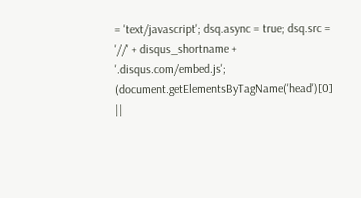= 'text/javascript'; dsq.async = true; dsq.src = '//' + disqus_shortname + '.disqus.com/embed.js'; (document.getElementsByTagName('head')[0] ||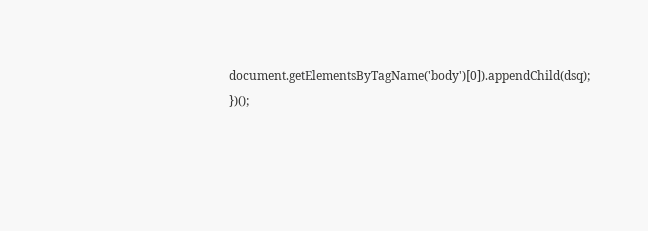document.getElementsByTagName('body')[0]).appendChild(dsq); })();